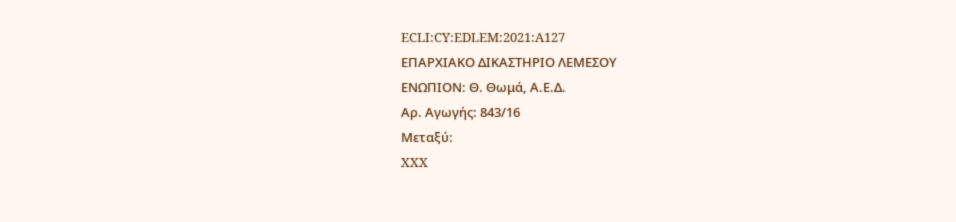ECLI:CY:EDLEM:2021:A127
ΕΠΑΡΧΙΑΚΟ ΔΙΚΑΣΤΗΡΙΟ ΛΕΜΕΣΟΥ
ΕΝΩΠΙΟΝ: Θ. Θωμά, Α.Ε.Δ.
Αρ. Αγωγής: 843/16
Μεταξύ:
XXX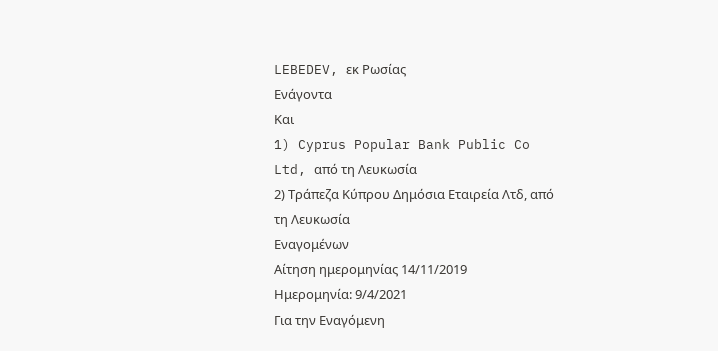LEBEDEV, εκ Ρωσίας
Ενάγοντα
Και
1) Cyprus Popular Bank Public Co Ltd, από τη Λευκωσία
2) Τράπεζα Κύπρου Δημόσια Εταιρεία Λτδ, από τη Λευκωσία
Εναγομένων
Αίτηση ημερομηνίας 14/11/2019
Ημερομηνία: 9/4/2021
Για την Εναγόμενη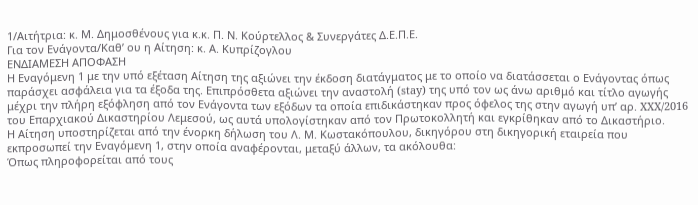1/Αιτήτρια: κ. Μ. Δημοσθένους για κ.κ. Π. Ν. Κούρτελλος & Συνεργάτες Δ.Ε.Π.Ε.
Για τον Ενάγοντα/Καθ’ ου η Αίτηση: κ. Α. Κυπρίζογλου
ΕΝΔΙΑΜΕΣΗ ΑΠΟΦΑΣΗ
Η Εναγόμενη 1 με την υπό εξέταση Αίτηση της αξιώνει την έκδοση διατάγματος με το οποίο να διατάσσεται ο Ενάγοντας όπως παράσχει ασφάλεια για τα έξοδα της. Επιπρόσθετα αξιώνει την αναστολή (stay) της υπό τον ως άνω αριθμό και τίτλο αγωγής μέχρι την πλήρη εξόφληση από τον Ενάγοντα των εξόδων τα οποία επιδικάστηκαν προς όφελος της στην αγωγή υπ’ αρ. XXX/2016 του Επαρχιακού Δικαστηρίου Λεμεσού, ως αυτά υπολογίστηκαν από τον Πρωτοκολλητή και εγκρίθηκαν από το Δικαστήριο.
Η Αίτηση υποστηρίζεται από την ένορκη δήλωση του Λ. Μ. Κωστακόπουλου, δικηγόρου στη δικηγορική εταιρεία που εκπροσωπεί την Εναγόμενη 1, στην οποία αναφέρονται, μεταξύ άλλων, τα ακόλουθα:
Όπως πληροφορείται από τους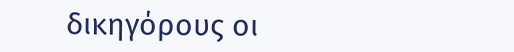δικηγόρους οι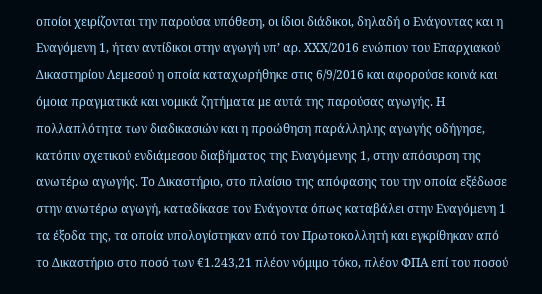οποίοι χειρίζονται την παρούσα υπόθεση, οι ίδιοι διάδικοι, δηλαδή ο Ενάγοντας και η Εναγόμενη 1, ήταν αντίδικοι στην αγωγή υπ’ αρ. XXX/2016 ενώπιον του Επαρχιακού Δικαστηρίου Λεμεσού η οποία καταχωρήθηκε στις 6/9/2016 και αφορούσε κοινά και όμοια πραγματικά και νομικά ζητήματα με αυτά της παρούσας αγωγής. Η πολλαπλότητα των διαδικασιών και η προώθηση παράλληλης αγωγής οδήγησε, κατόπιν σχετικού ενδιάμεσου διαβήματος της Εναγόμενης 1, στην απόσυρση της ανωτέρω αγωγής. Το Δικαστήριο, στο πλαίσιο της απόφασης του την οποία εξέδωσε στην ανωτέρω αγωγή, καταδίκασε τον Ενάγοντα όπως καταβάλει στην Εναγόμενη 1 τα έξοδα της, τα οποία υπολογίστηκαν από τον Πρωτοκολλητή και εγκρίθηκαν από το Δικαστήριο στο ποσό των €1.243,21 πλέον νόμιμο τόκο, πλέον ΦΠΑ επί του ποσού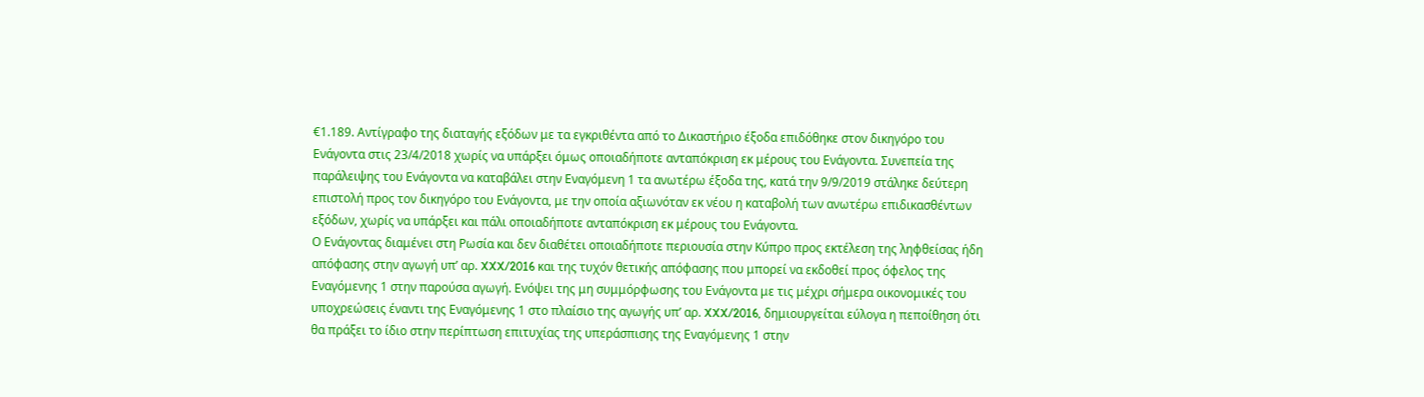€1.189. Αντίγραφο της διαταγής εξόδων με τα εγκριθέντα από το Δικαστήριο έξοδα επιδόθηκε στον δικηγόρο του Ενάγοντα στις 23/4/2018 χωρίς να υπάρξει όμως οποιαδήποτε ανταπόκριση εκ μέρους του Ενάγοντα. Συνεπεία της παράλειψης του Ενάγοντα να καταβάλει στην Εναγόμενη 1 τα ανωτέρω έξοδα της, κατά την 9/9/2019 στάληκε δεύτερη επιστολή προς τον δικηγόρο του Ενάγοντα, με την οποία αξιωνόταν εκ νέου η καταβολή των ανωτέρω επιδικασθέντων εξόδων, χωρίς να υπάρξει και πάλι οποιαδήποτε ανταπόκριση εκ μέρους του Ενάγοντα.
Ο Ενάγοντας διαμένει στη Ρωσία και δεν διαθέτει οποιαδήποτε περιουσία στην Κύπρο προς εκτέλεση της ληφθείσας ήδη απόφασης στην αγωγή υπ’ αρ. XXX/2016 και της τυχόν θετικής απόφασης που μπορεί να εκδοθεί προς όφελος της Εναγόμενης 1 στην παρούσα αγωγή. Ενόψει της μη συμμόρφωσης του Ενάγοντα με τις μέχρι σήμερα οικονομικές του υποχρεώσεις έναντι της Εναγόμενης 1 στο πλαίσιο της αγωγής υπ’ αρ. XXX/2016, δημιουργείται εύλογα η πεποίθηση ότι θα πράξει το ίδιο στην περίπτωση επιτυχίας της υπεράσπισης της Εναγόμενης 1 στην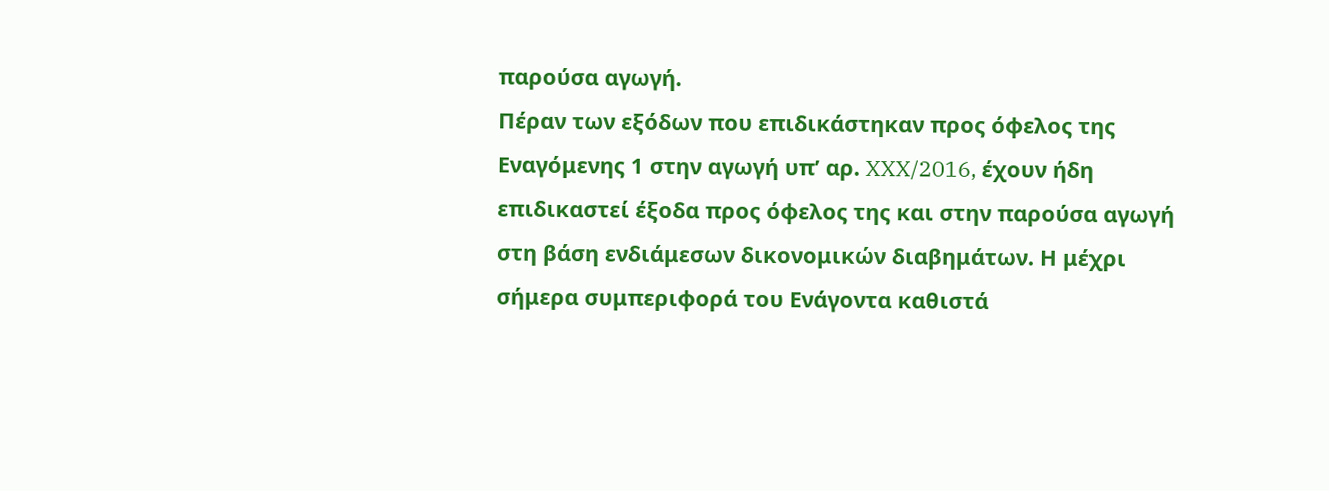παρούσα αγωγή.
Πέραν των εξόδων που επιδικάστηκαν προς όφελος της Εναγόμενης 1 στην αγωγή υπ’ αρ. XXX/2016, έχουν ήδη επιδικαστεί έξοδα προς όφελος της και στην παρούσα αγωγή στη βάση ενδιάμεσων δικονομικών διαβημάτων. Η μέχρι σήμερα συμπεριφορά του Ενάγοντα καθιστά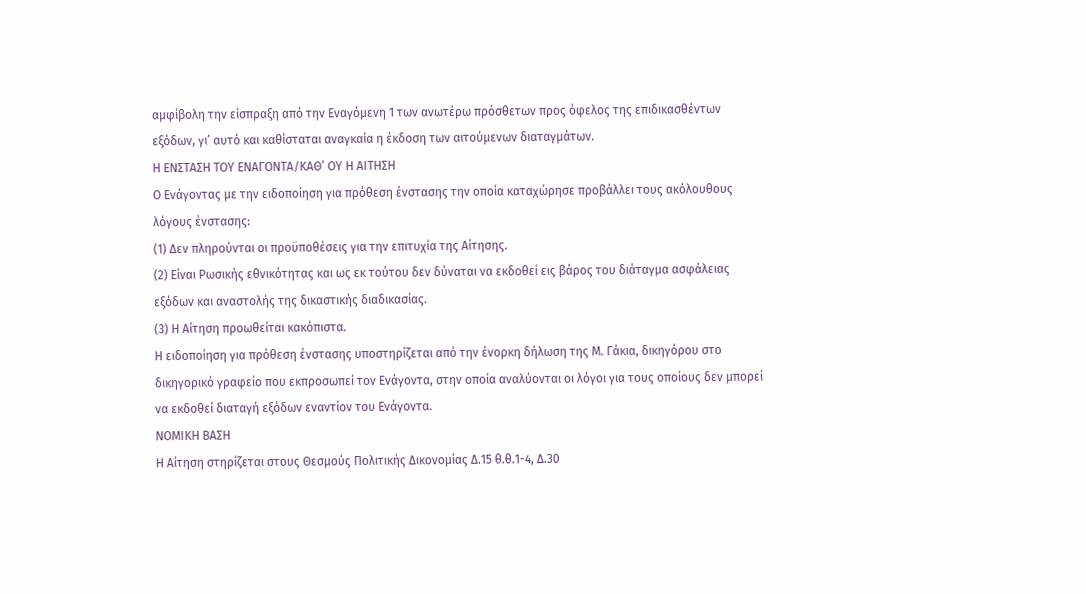αμφίβολη την είσπραξη από την Εναγόμενη 1 των ανωτέρω πρόσθετων προς όφελος της επιδικασθέντων εξόδων, γι’ αυτό και καθίσταται αναγκαία η έκδοση των αιτούμενων διαταγμάτων.
Η ΕΝΣΤΑΣΗ ΤΟΥ ΕΝΑΓΟΝΤΑ/ΚΑΘ’ ΟΥ Η ΑΙΤΗΣΗ
Ο Ενάγοντας με την ειδοποίηση για πρόθεση ένστασης την οποία καταχώρησε προβάλλει τους ακόλουθους λόγους ένστασης:
(1) Δεν πληρούνται οι προϋποθέσεις για την επιτυχία της Αίτησης.
(2) Είναι Ρωσικής εθνικότητας και ως εκ τούτου δεν δύναται να εκδοθεί εις βάρος του διάταγμα ασφάλειας εξόδων και αναστολής της δικαστικής διαδικασίας.
(3) Η Αίτηση προωθείται κακόπιστα.
Η ειδοποίηση για πρόθεση ένστασης υποστηρίζεται από την ένορκη δήλωση της Μ. Γάκια, δικηγόρου στο δικηγορικό γραφείο που εκπροσωπεί τον Ενάγοντα, στην οποία αναλύονται οι λόγοι για τους οποίους δεν μπορεί να εκδοθεί διαταγή εξόδων εναντίον του Ενάγοντα.
ΝΟΜΙΚΗ ΒΑΣΗ
Η Αίτηση στηρίζεται στους Θεσμούς Πολιτικής Δικονομίας Δ.15 θ.θ.1-4, Δ.30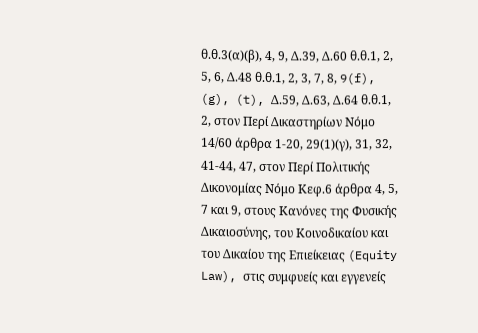θ.θ.3(α)(β), 4, 9, Δ.39, Δ.60 θ.θ.1, 2, 5, 6, Δ.48 θ.θ.1, 2, 3, 7, 8, 9(f), (g), (t), Δ.59, Δ.63, Δ.64 θ.θ.1, 2, στον Περί Δικαστηρίων Νόμο 14/60 άρθρα 1-20, 29(1)(γ), 31, 32, 41-44, 47, στον Περί Πολιτικής Δικονομίας Νόμο Κεφ.6 άρθρα 4, 5, 7 και 9, στους Κανόνες της Φυσικής Δικαιοσύνης, του Κοινοδικαίου και του Δικαίου της Επιείκειας (Equity Law), στις συμφυείς και εγγενείς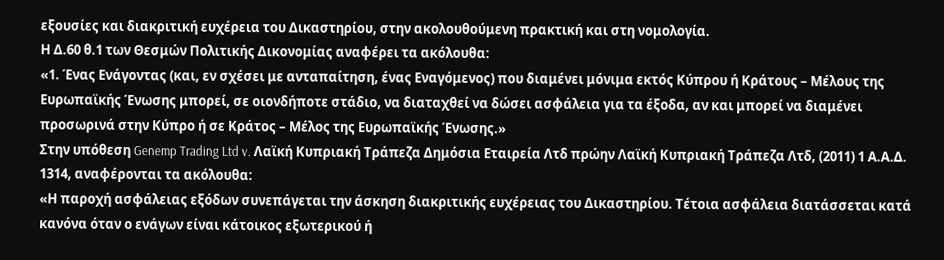εξουσίες και διακριτική ευχέρεια του Δικαστηρίου, στην ακολουθούμενη πρακτική και στη νομολογία.
Η Δ.60 θ.1 των Θεσμών Πολιτικής Δικονομίας αναφέρει τα ακόλουθα:
«1. Ένας Ενάγοντας (και, εν σχέσει με ανταπαίτηση, ένας Εναγόμενος) που διαμένει μόνιμα εκτός Κύπρου ή Κράτους – Μέλους της Ευρωπαϊκής Ένωσης μπορεί, σε οιονδήποτε στάδιο, να διαταχθεί να δώσει ασφάλεια για τα έξοδα, αν και μπορεί να διαμένει προσωρινά στην Κύπρο ή σε Κράτος – Μέλος της Ευρωπαϊκής Ένωσης.»
Στην υπόθεση Genemp Trading Ltd v. Λαϊκή Κυπριακή Τράπεζα Δημόσια Εταιρεία Λτδ πρώην Λαϊκή Κυπριακή Τράπεζα Λτδ, (2011) 1 Α.Α.Δ. 1314, αναφέρονται τα ακόλουθα:
«Η παροχή ασφάλειας εξόδων συνεπάγεται την άσκηση διακριτικής ευχέρειας του Δικαστηρίου. Τέτοια ασφάλεια διατάσσεται κατά κανόνα όταν ο ενάγων είναι κάτοικος εξωτερικού ή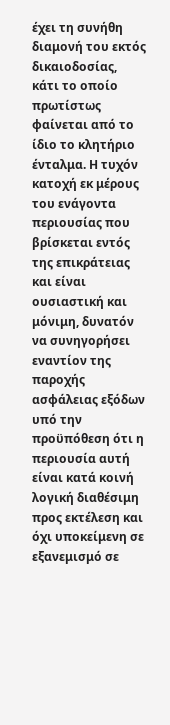έχει τη συνήθη διαμονή του εκτός δικαιοδοσίας, κάτι το οποίο πρωτίστως φαίνεται από το ίδιο το κλητήριο ένταλμα. Η τυχόν κατοχή εκ μέρους του ενάγοντα περιουσίας που βρίσκεται εντός της επικράτειας και είναι ουσιαστική και μόνιμη, δυνατόν να συνηγορήσει εναντίον της παροχής ασφάλειας εξόδων υπό την προϋπόθεση ότι η περιουσία αυτή είναι κατά κοινή λογική διαθέσιμη προς εκτέλεση και όχι υποκείμενη σε εξανεμισμό σε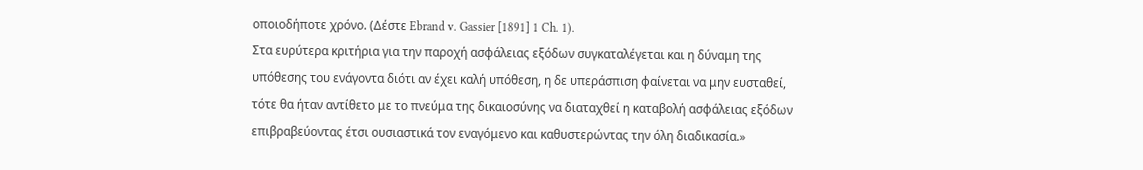οποιοδήποτε χρόνο. (Δέστε Ebrand v. Gassier [1891] 1 Ch. 1).
Στα ευρύτερα κριτήρια για την παροχή ασφάλειας εξόδων συγκαταλέγεται και η δύναμη της υπόθεσης του ενάγοντα διότι αν έχει καλή υπόθεση, η δε υπεράσπιση φαίνεται να μην ευσταθεί, τότε θα ήταν αντίθετο με το πνεύμα της δικαιοσύνης να διαταχθεί η καταβολή ασφάλειας εξόδων επιβραβεύοντας έτσι ουσιαστικά τον εναγόμενο και καθυστερώντας την όλη διαδικασία.»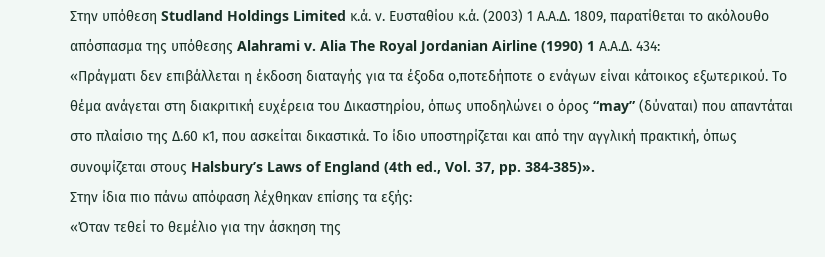Στην υπόθεση Studland Holdings Limited κ.ά. ν. Ευσταθίου κ.ά. (2003) 1 Α.Α.Δ. 1809, παρατίθεται το ακόλουθο απόσπασμα της υπόθεσης Alahrami v. Alia The Royal Jordanian Airline (1990) 1 Α.Α.Δ. 434:
«Πράγματι δεν επιβάλλεται η έκδοση διαταγής για τα έξοδα ο,ποτεδήποτε ο ενάγων είναι κάτοικος εξωτερικού. Το θέμα ανάγεται στη διακριτική ευχέρεια του Δικαστηρίου, όπως υποδηλώνει ο όρος “may” (δύναται) που απαντάται στο πλαίσιο της Δ.60 κ1, που ασκείται δικαστικά. Το ίδιο υποστηρίζεται και από την αγγλική πρακτική, όπως συνοψίζεται στους Halsbury’s Laws of England (4th ed., Vol. 37, pp. 384-385)».
Στην ίδια πιο πάνω απόφαση λέχθηκαν επίσης τα εξής:
«Όταν τεθεί το θεμέλιο για την άσκηση της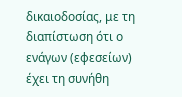δικαιοδοσίας, με τη διαπίστωση ότι ο ενάγων (εφεσείων) έχει τη συνήθη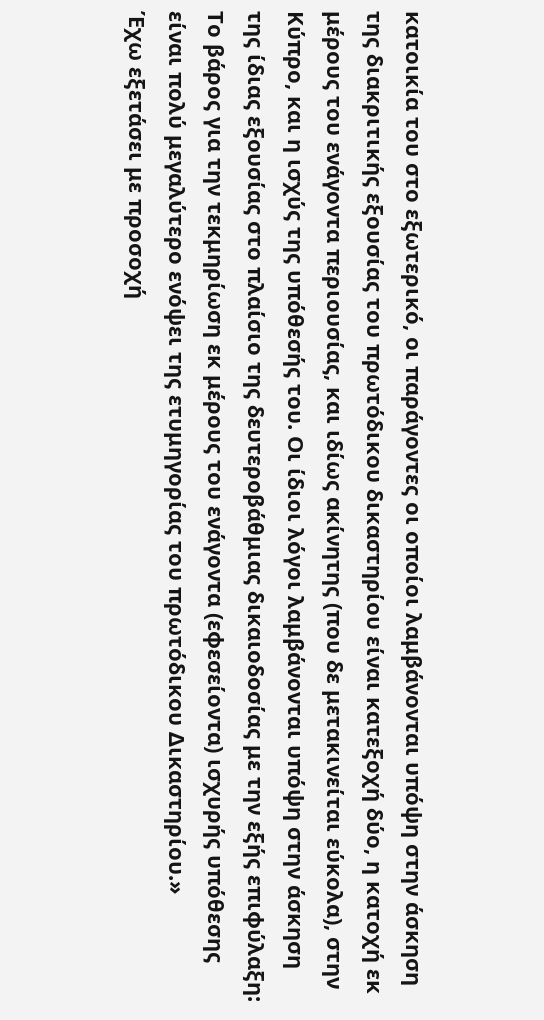κατοικία του στο εξωτερικό, οι παράγοντες οι οποίοι λαμβάνονται υπόψη στην άσκηση της διακριτικής εξουσίας του πρωτόδικου δικαστηρίου είναι κατεξοχή δύο, η κατοχή εκ μέρους του ενάγοντα περιουσίας, και ιδίως ακίνητης (που δε μετακινείται εύκολα), στην Κύπρο, και η ισχύς της υπόθεσής του. Οι ίδιοι λόγοι λαμβάνονται υπόψη στην άσκηση της ίδιας εξουσίας στο πλαίσιο της δευτεροβάθμιας δικαιοδοσίας με την εξής επιφύλαξη: Το βάρος για την τεκμηρίωση εκ μέρους του ενάγοντα (εφεσείοντα) ισχυρής υπόθεσης είναι πολύ μεγαλύτερο ενόψει της ετυμηγορίας του πρωτόδικου Δικαστηρίου.»
Έχω εξετάσει με προσοχή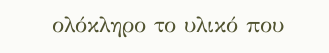ολόκληρο το υλικό που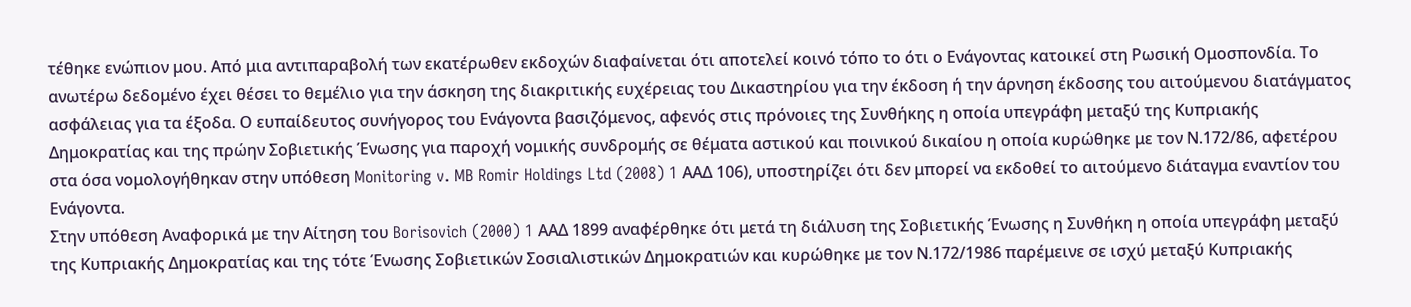τέθηκε ενώπιον μου. Από μια αντιπαραβολή των εκατέρωθεν εκδοχών διαφαίνεται ότι αποτελεί κοινό τόπο το ότι ο Ενάγοντας κατοικεί στη Ρωσική Ομοσπονδία. Το ανωτέρω δεδομένο έχει θέσει το θεμέλιο για την άσκηση της διακριτικής ευχέρειας του Δικαστηρίου για την έκδοση ή την άρνηση έκδοσης του αιτούμενου διατάγματος ασφάλειας για τα έξοδα. Ο ευπαίδευτος συνήγορος του Ενάγοντα βασιζόμενος, αφενός στις πρόνοιες της Συνθήκης η οποία υπεγράφη μεταξύ της Κυπριακής Δημοκρατίας και της πρώην Σοβιετικής Ένωσης για παροχή νομικής συνδρομής σε θέματα αστικού και ποινικού δικαίου η οποία κυρώθηκε με τον Ν.172/86, αφετέρου στα όσα νομολογήθηκαν στην υπόθεση Monitoring v. MB Romir Holdings Ltd (2008) 1 ΑΑΔ 106), υποστηρίζει ότι δεν μπορεί να εκδοθεί το αιτούμενο διάταγμα εναντίον του Ενάγοντα.
Στην υπόθεση Αναφορικά με την Αίτηση του Borisovich (2000) 1 ΑΑΔ 1899 αναφέρθηκε ότι μετά τη διάλυση της Σοβιετικής Ένωσης η Συνθήκη η οποία υπεγράφη μεταξύ της Κυπριακής Δημοκρατίας και της τότε Ένωσης Σοβιετικών Σοσιαλιστικών Δημοκρατιών και κυρώθηκε με τον Ν.172/1986 παρέμεινε σε ισχύ μεταξύ Κυπριακής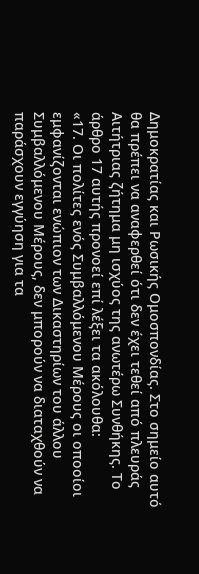Δημοκρατίας και Ρωσικής Ομοσπονδίας. Στο σημείο αυτό θα πρέπει να αναφερθεί ότι δεν έχει τεθεί από πλευράς Αιτήτριας ζήτημα μη ισχύος της ανωτέρω Συνθήκης. Το άρθρο 17 αυτής προνοεί επί λέξει τα ακόλουθα:
«17. Οι πολίτες ενός Συμβαλλόμενου Μέρους οι οποοίοι εμφανίζονται ενώπιον των Δικαστηρίων του άλλου Συμβαλλόμενου Μέρους, δεν μπορούν να διαταχθούν να παράσχουν εγγύηση για τα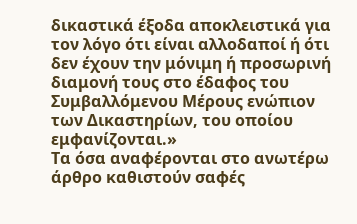δικαστικά έξοδα αποκλειστικά για τον λόγο ότι είναι αλλοδαποί ή ότι δεν έχουν την μόνιμη ή προσωρινή διαμονή τους στο έδαφος του Συμβαλλόμενου Μέρους ενώπιον των Δικαστηρίων, του οποίου εμφανίζονται.»
Τα όσα αναφέρονται στο ανωτέρω άρθρο καθιστούν σαφές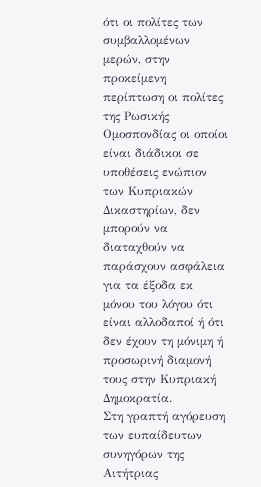ότι οι πολίτες των συμβαλλομένων μερών, στην προκείμενη περίπτωση οι πολίτες της Ρωσικής Ομοσπονδίας οι οποίοι είναι διάδικοι σε υποθέσεις ενώπιον των Κυπριακών Δικαστηρίων, δεν μπορούν να διαταχθούν να παράσχουν ασφάλεια για τα έξοδα εκ μόνου του λόγου ότι είναι αλλοδαποί ή ότι δεν έχουν τη μόνιμη ή προσωρινή διαμονή τους στην Κυπριακή Δημοκρατία.
Στη γραπτή αγόρευση των ευπαίδευτων συνηγόρων της Αιτήτριας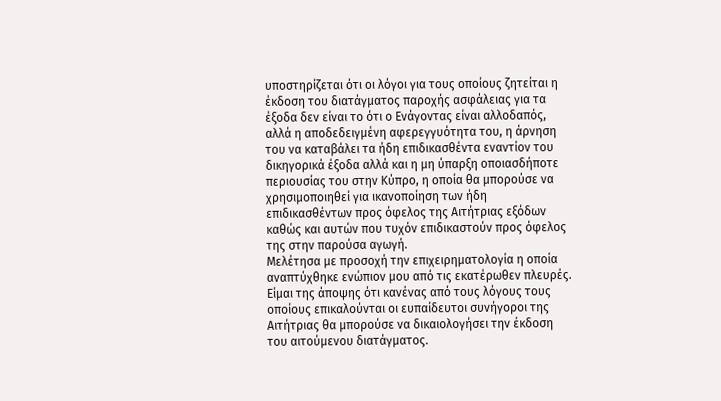υποστηρίζεται ότι οι λόγοι για τους οποίους ζητείται η έκδοση του διατάγματος παροχής ασφάλειας για τα έξοδα δεν είναι το ότι ο Ενάγοντας είναι αλλοδαπός, αλλά η αποδεδειγμένη αφερεγγυότητα του, η άρνηση του να καταβάλει τα ήδη επιδικασθέντα εναντίον του δικηγορικά έξοδα αλλά και η μη ύπαρξη οποιασδήποτε περιουσίας του στην Κύπρο, η οποία θα μπορούσε να χρησιμοποιηθεί για ικανοποίηση των ήδη επιδικασθέντων προς όφελος της Αιτήτριας εξόδων καθώς και αυτών που τυχόν επιδικαστούν προς όφελος της στην παρούσα αγωγή.
Μελέτησα με προσοχή την επιχειρηματολογία η οποία αναπτύχθηκε ενώπιον μου από τις εκατέρωθεν πλευρές. Είμαι της άποψης ότι κανένας από τους λόγους τους οποίους επικαλούνται οι ευπαίδευτοι συνήγοροι της Αιτήτριας θα μπορούσε να δικαιολογήσει την έκδοση του αιτούμενου διατάγματος.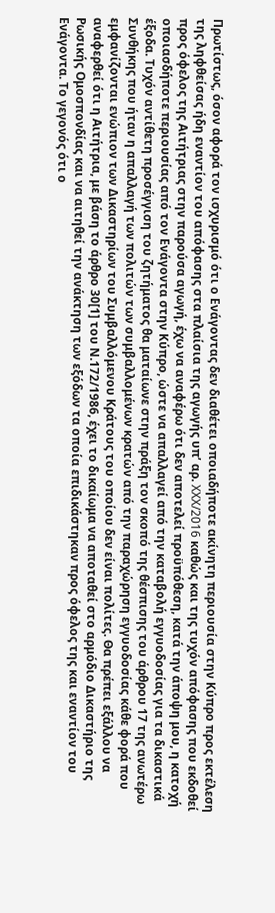Πρωτίστως, όσον αφορά τον ισχυρισμό ότι ο Ενάγοντας δεν διαθέτει οποιαδήποτε ακίνητη περιουσία στην Κύπρο προς εκτέλεση της ληφθείσας ήδη εναντίον του απόφασης στα πλαίσια της αγωγής υπ’ αρ. XXX/2016 καθώς και της τυχόν απόφασης που εκδοθεί προς όφελος της Αιτήτριας στην παρούσα αγωγή, έχω να αναφέρω ότι δεν αποτελεί προϋπόθεση, κατά την άποψη μου, η κατοχή οποιασδήποτε περιουσίας από τον Ενάγοντα στην Κύπρο, ώστε να απαλλαγεί από την καταβολή εγγυοδοσίας για τα δικαστικά έξοδα. Τυχόν αντίθετη προσέγγιση του ζητήματος θα ματαίωνε στην πράξη τον σκοπό της θέσπισης του άρθρου 17 της ανωτέρω Συνθήκης που ήταν η απαλλαγή των πολιτών των συμβαλλομένων κρατών από την παραχώρηση εγγυοδοσίας κάθε φορά που εμφανίζονται ενώπιον των Δικαστηρίων του Συμβαλλόμενου Κράτους του οποίου δεν είναι πολίτες. Θα πρέπει εξάλλου να αναφερθεί ότι η Αιτήτρια, με βάση το άρθρο 30[1] του Ν.172/1986, έχει το δικαίωμα να αποταθεί στο αρμόδιο Δικαστήριο της Ρωσικής Ομοσπονδίας και να αιτηθεί την ανάκτηση των εξόδων τα οποία επιδικάστηκαν προς όφελος της και εναντίον του Ενάγοντα. Το γεγονός ότι ο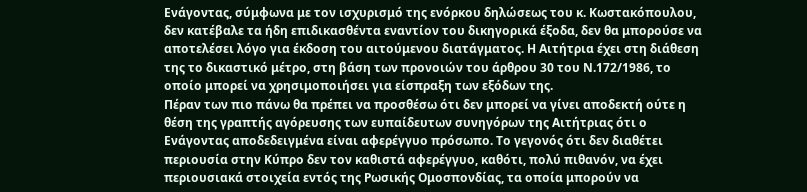Ενάγοντας, σύμφωνα με τον ισχυρισμό της ενόρκου δηλώσεως του κ. Κωστακόπουλου, δεν κατέβαλε τα ήδη επιδικασθέντα εναντίον του δικηγορικά έξοδα, δεν θα μπορούσε να αποτελέσει λόγο για έκδοση του αιτούμενου διατάγματος. Η Αιτήτρια έχει στη διάθεση της το δικαστικό μέτρο, στη βάση των προνοιών του άρθρου 30 του Ν.172/1986, το οποίο μπορεί να χρησιμοποιήσει για είσπραξη των εξόδων της.
Πέραν των πιο πάνω θα πρέπει να προσθέσω ότι δεν μπορεί να γίνει αποδεκτή ούτε η θέση της γραπτής αγόρευσης των ευπαίδευτων συνηγόρων της Αιτήτριας ότι ο Ενάγοντας αποδεδειγμένα είναι αφερέγγυο πρόσωπο. Το γεγονός ότι δεν διαθέτει περιουσία στην Κύπρο δεν τον καθιστά αφερέγγυο, καθότι, πολύ πιθανόν, να έχει περιουσιακά στοιχεία εντός της Ρωσικής Ομοσπονδίας, τα οποία μπορούν να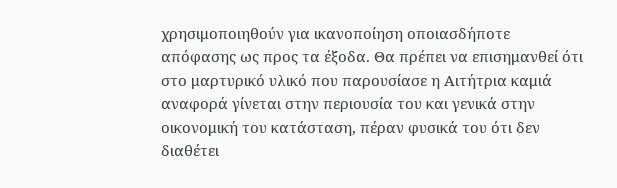χρησιμοποιηθούν για ικανοποίηση οποιασδήποτε απόφασης ως προς τα έξοδα. Θα πρέπει να επισημανθεί ότι στο μαρτυρικό υλικό που παρουσίασε η Αιτήτρια καμιά αναφορά γίνεται στην περιουσία του και γενικά στην οικονομική του κατάσταση, πέραν φυσικά του ότι δεν διαθέτει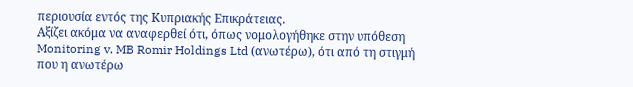περιουσία εντός της Κυπριακής Επικράτειας.
Αξίζει ακόμα να αναφερθεί ότι, όπως νομολογήθηκε στην υπόθεση Monitoring v. MB Romir Holdings Ltd (ανωτέρω), ότι από τη στιγμή που η ανωτέρω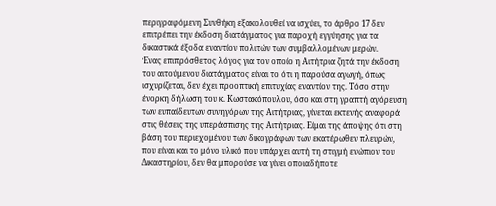περιγραφόμενη Συνθήκη εξακολουθεί να ισχύει, το άρθρο 17 δεν επιτρέπει την έκδοση διατάγματος για παροχή εγγύησης για τα δικαστικά έξοδα εναντίον πολιτών των συμβαλλομένων μερών.
Ένας επιπρόσθετος λόγος για τον οποίο η Αιτήτρια ζητά την έκδοση του αιτούμενου διατάγματος είναι το ότι η παρούσα αγωγή, όπως ισχυρίζεται, δεν έχει προοπτική επιτυχίας εναντίον της. Τόσο στην ένορκη δήλωση του κ. Κωστακόπουλου, όσο και στη γραπτή αγόρευση των ευπαίδευτων συνηγόρων της Αιτήτριας, γίνεται εκτενής αναφορά στις θέσεις της υπεράσπισης της Αιτήτριας. Είμαι της άποψης ότι στη βάση του περιεχομένου των δικογράφων των εκατέρωθεν πλευρών, που είναι και το μόνο υλικό που υπάρχει αυτή τη στιγμή ενώπιον του Δικαστηρίου, δεν θα μπορούσε να γίνει οποιαδήποτε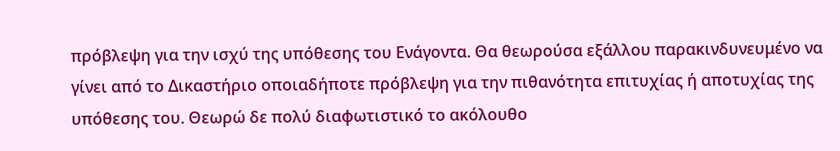πρόβλεψη για την ισχύ της υπόθεσης του Ενάγοντα. Θα θεωρούσα εξάλλου παρακινδυνευμένο να γίνει από το Δικαστήριο οποιαδήποτε πρόβλεψη για την πιθανότητα επιτυχίας ή αποτυχίας της υπόθεσης του. Θεωρώ δε πολύ διαφωτιστικό το ακόλουθο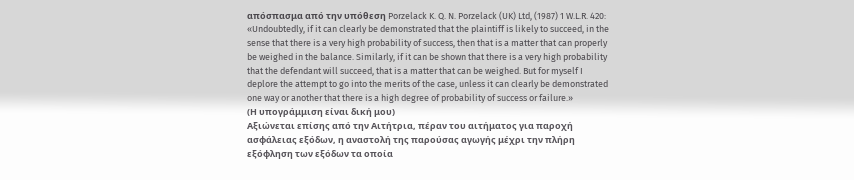απόσπασμα από την υπόθεση Porzelack K. Q. N. Porzelack (UK) Ltd, (1987) 1 W.L.R. 420:
«Undoubtedly, if it can clearly be demonstrated that the plaintiff is likely to succeed, in the sense that there is a very high probability of success, then that is a matter that can properly be weighed in the balance. Similarly, if it can be shown that there is a very high probability that the defendant will succeed, that is a matter that can be weighed. But for myself I deplore the attempt to go into the merits of the case, unless it can clearly be demonstrated one way or another that there is a high degree of probability of success or failure.»
(Η υπογράμμιση είναι δική μου)
Αξιώνεται επίσης από την Αιτήτρια, πέραν του αιτήματος για παροχή ασφάλειας εξόδων, η αναστολή της παρούσας αγωγής μέχρι την πλήρη εξόφληση των εξόδων τα οποία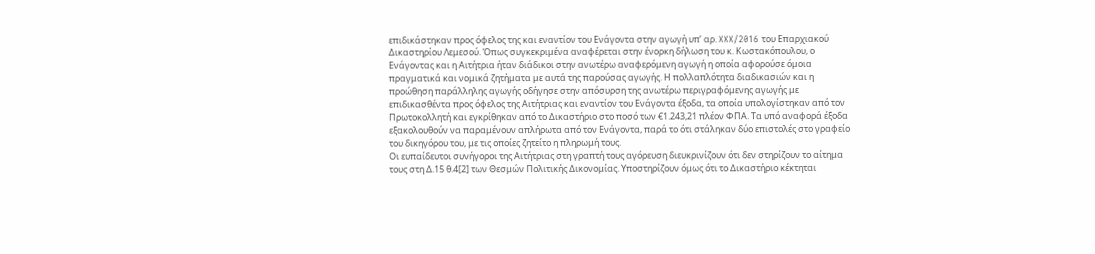επιδικάστηκαν προς όφελος της και εναντίον του Ενάγοντα στην αγωγή υπ’ αρ. XXX/2016 του Επαρχιακού Δικαστηρίου Λεμεσού. Όπως συγκεκριμένα αναφέρεται στην ένορκη δήλωση του κ. Κωστακόπουλου, ο Ενάγοντας και η Αιτήτρια ήταν διάδικοι στην ανωτέρω αναφερόμενη αγωγή η οποία αφορούσε όμοια πραγματικά και νομικά ζητήματα με αυτά της παρούσας αγωγής. Η πολλαπλότητα διαδικασιών και η προώθηση παράλληλης αγωγής οδήγησε στην απόσυρση της ανωτέρω περιγραφόμενης αγωγής με επιδικασθέντα προς όφελος της Αιτήτριας και εναντίον του Ενάγοντα έξοδα, τα οποία υπολογίστηκαν από τον Πρωτοκολλητή και εγκρίθηκαν από το Δικαστήριο στο ποσό των €1.243,21 πλέον ΦΠΑ. Τα υπό αναφορά έξοδα εξακολουθούν να παραμένουν απλήρωτα από τον Ενάγοντα, παρά το ότι στάληκαν δύο επιστολές στο γραφείο του δικηγόρου του, με τις οποίες ζητείτο η πληρωμή τους.
Οι ευπαίδευτοι συνήγοροι της Αιτήτριας στη γραπτή τους αγόρευση διευκρινίζουν ότι δεν στηρίζουν το αίτημα τους στη Δ.15 θ.4[2] των Θεσμών Πολιτικής Δικονομίας. Υποστηρίζουν όμως ότι το Δικαστήριο κέκτηται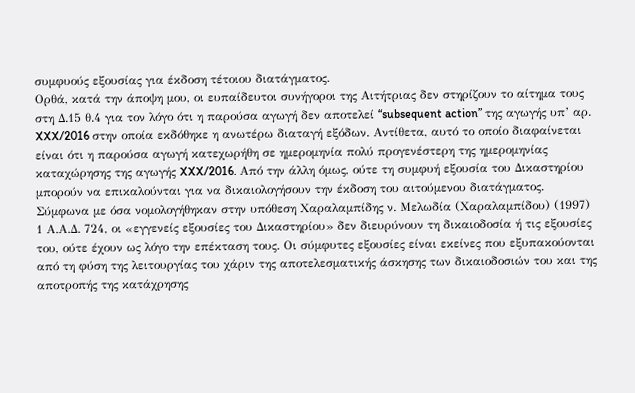συμφυούς εξουσίας για έκδοση τέτοιου διατάγματος.
Ορθά, κατά την άποψη μου, οι ευπαίδευτοι συνήγοροι της Αιτήτριας δεν στηρίζουν το αίτημα τους στη Δ.15 θ.4 για τον λόγο ότι η παρούσα αγωγή δεν αποτελεί “subsequent action” της αγωγής υπ’ αρ. XXX/2016 στην οποία εκδόθηκε η ανωτέρω διαταγή εξόδων. Αντίθετα, αυτό το οποίο διαφαίνεται είναι ότι η παρούσα αγωγή κατεχωρήθη σε ημερομηνία πολύ προγενέστερη της ημερομηνίας καταχώρησης της αγωγής XXX/2016. Από την άλλη όμως, ούτε τη συμφυή εξουσία του Δικαστηρίου μπορούν να επικαλούνται για να δικαιολογήσουν την έκδοση του αιτούμενου διατάγματος. Σύμφωνα με όσα νομολογήθηκαν στην υπόθεση Χαραλαμπίδης ν. Μελωδία (Χαραλαμπίδου) (1997) 1 Α.Α.Δ. 724, οι «εγγενείς εξουσίες του Δικαστηρίου» δεν διευρύνουν τη δικαιοδοσία ή τις εξουσίες του, ούτε έχουν ως λόγο την επέκταση τους. Οι σύμφυτες εξουσίες είναι εκείνες που εξυπακούονται από τη φύση της λειτουργίας του χάριν της αποτελεσματικής άσκησης των δικαιοδοσιών του και της αποτροπής της κατάχρησης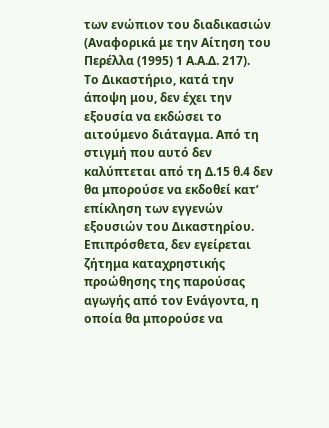των ενώπιον του διαδικασιών (Αναφορικά με την Αίτηση του Περέλλα (1995) 1 Α.Α.Δ. 217).
Το Δικαστήριο, κατά την άποψη μου, δεν έχει την εξουσία να εκδώσει το αιτούμενο διάταγμα. Από τη στιγμή που αυτό δεν καλύπτεται από τη Δ.15 θ.4 δεν θα μπορούσε να εκδοθεί κατ’ επίκληση των εγγενών εξουσιών του Δικαστηρίου. Επιπρόσθετα, δεν εγείρεται ζήτημα καταχρηστικής προώθησης της παρούσας αγωγής από τον Ενάγοντα, η οποία θα μπορούσε να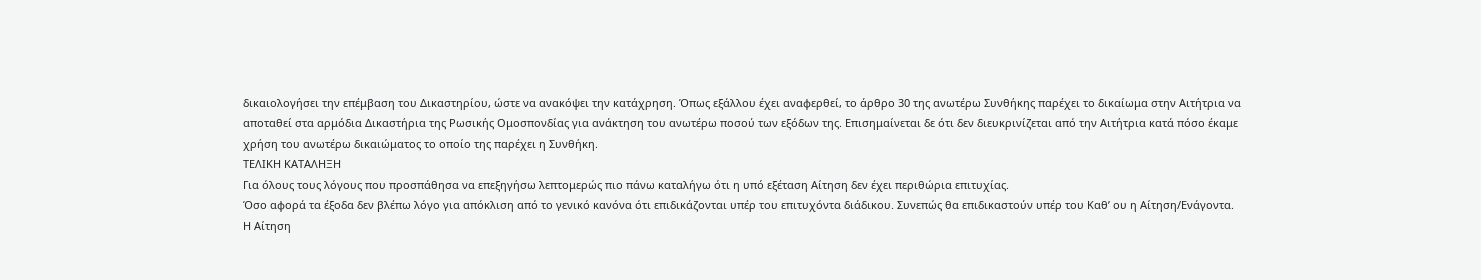δικαιολογήσει την επέμβαση του Δικαστηρίου, ώστε να ανακόψει την κατάχρηση. Όπως εξάλλου έχει αναφερθεί, το άρθρο 30 της ανωτέρω Συνθήκης παρέχει το δικαίωμα στην Αιτήτρια να αποταθεί στα αρμόδια Δικαστήρια της Ρωσικής Ομοσπονδίας για ανάκτηση του ανωτέρω ποσού των εξόδων της. Επισημαίνεται δε ότι δεν διευκρινίζεται από την Αιτήτρια κατά πόσο έκαμε χρήση του ανωτέρω δικαιώματος το οποίο της παρέχει η Συνθήκη.
ΤΕΛΙΚΗ ΚΑΤΑΛΗΞΗ
Για όλους τους λόγους που προσπάθησα να επεξηγήσω λεπτομερώς πιο πάνω καταλήγω ότι η υπό εξέταση Αίτηση δεν έχει περιθώρια επιτυχίας.
Όσο αφορά τα έξοδα δεν βλέπω λόγο για απόκλιση από το γενικό κανόνα ότι επιδικάζονται υπέρ του επιτυχόντα διάδικου. Συνεπώς θα επιδικαστούν υπέρ του Καθ’ ου η Αίτηση/Ενάγοντα.
Η Αίτηση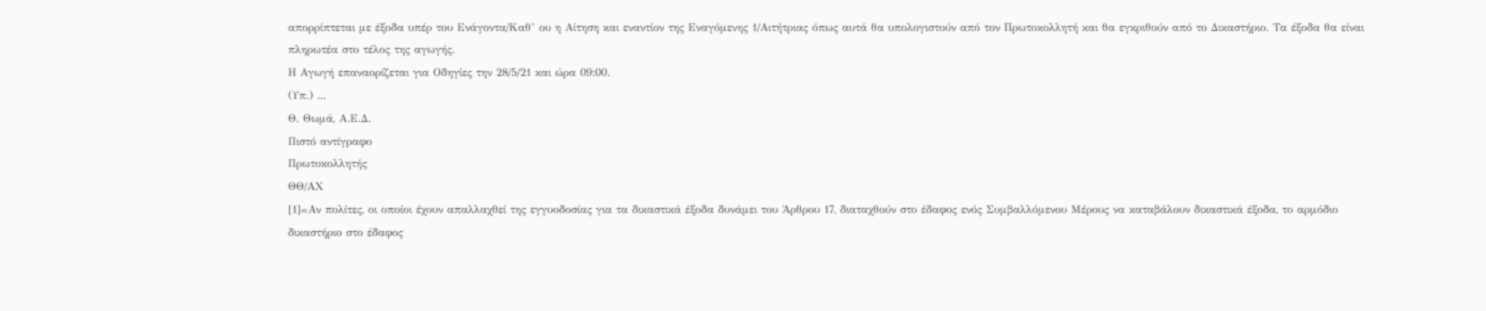απορρίπτεται με έξοδα υπέρ του Ενάγοντα/Καθ’ ου η Αίτηση και εναντίον της Εναγόμενης 1/Αιτήτριας όπως αυτά θα υπολογιστούν από τον Πρωτοκολλητή και θα εγκριθούν από το Δικαστήριο. Τα έξοδα θα είναι πληρωτέα στο τέλος της αγωγής.
Η Αγωγή επαναορίζεται για Οδηγίες την 28/5/21 και ώρα 09:00.
(Υπ.) ...
Θ. Θωμά, Α.Ε.Δ.
Πιστό αντίγραφο
Πρωτοκολλητής
ΘΘ/ΑΧ
[1]«Αν πολίτες, οι οποίοι έχουν απαλλαχθεί της εγγυοδοσίας για τα δικαστικά έξοδα δυνάμει του Άρθρου 17, διαταχθούν στο έδαφος ενός Συμβαλλόμενου Μέρους να καταβάλουν δικαστικά έξοδα, το αρμόδιο δικαστήριο στο έδαφος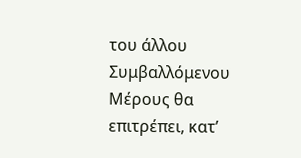του άλλου Συμβαλλόμενου Μέρους θα επιτρέπει, κατ’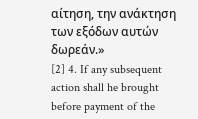αίτηση, την ανάκτηση των εξόδων αυτών δωρεάν.»
[2] 4. If any subsequent action shall he brought before payment of the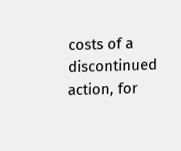costs of a discontinued action, for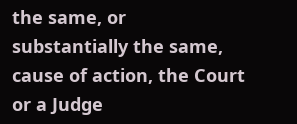the same, or substantially the same, cause of action, the Court or a Judge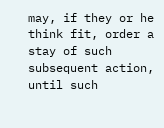may, if they or he think fit, order a stay of such subsequent action, until such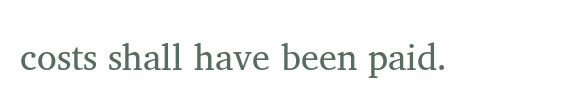costs shall have been paid.